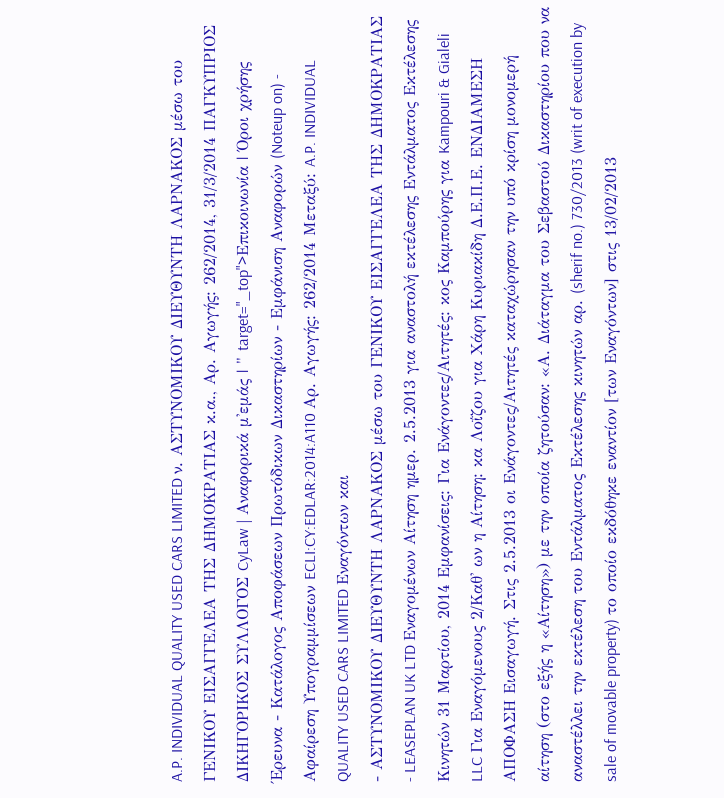A.P. INDIVIDUAL QUALITY USED CARS LIMITED ν. ΑΣΤΥΝΟΜΙΚΟΥ ΔΙΕΥΘΥΝΤΗ ΛΑΡΝΑΚΟΣ μέσω του ΓΕΝΙΚΟΥ ΕΙΣΑΓΓΕΛΕΑ ΤΗΣ ΔΗΜΟΚΡΑΤΙΑΣ κ.α., Αρ. Αγωγής: 262/2014, 31/3/2014 ΠΑΓΚΥΠΡΙΟΣ ΔΙΚΗΓΟΡΙΚΟΣ ΣΥΛΛΟΓΟΣ CyLaw | Αναφορικά μ'εμάς | " target="_top">Επικοινωνία | Όροι χρήσης Έρευνα - Κατάλογος Αποφάσεων Πρωτόδικων Δικαστηρίων - Εμφάνιση Αναφορών (Noteup on) - Αφαίρεση Υπογραμμίσεων ECLI:CY:EDLAR:2014:A110 Αρ. Αγωγής: 262/2014 Μεταξύ: A.P. INDIVIDUAL QUALITY USED CARS LIMITED Εναγόντων και
- ΑΣΤΥΝΟΜΙΚΟΥ ΔΙΕΥΘΥΝΤΗ ΛΑΡΝΑΚΟΣ μέσω του ΓΕΝΙΚΟΥ ΕΙΣΑΓΓΕΛΕΑ ΤΗΣ ΔΗΜΟΚΡΑΤΙΑΣ
- LEASEPLAN UK LTD Εναγομένων Αίτηση ημερ. 2.5.2013 για αναστολή εκτέλεσης Εντάλματος Εκτέλεσης Κινητών 31 Μαρτίου, 2014 Εμφανίσεις: Για Ενάγοντες/Αιτητές: κος Καμπούρης για Kampouri & Gialeli LLC Για Εναγόμενους 2/Καθ' ων η Αίτηση: κα Λοΐζου για Χάρη Κυριακίδη Δ.Ε.Π.Ε. ΕΝΔΙΑΜΕΣΗ ΑΠΟΦΑΣΗ Εισαγωγή. Στις 2.5.2013 οι Ενάγοντες/Αιτητές καταχώρησαν την υπό κρίση μονομερή αίτηση (στο εξής η «Αίτηση») με την οποία ζητούσαν: «Α. Διάταγμα του Σεβαστού Δικαστηρίου που να αναστέλλει την εκτέλεση του Εντάλματος Εκτέλεσης κινητών αρ. (sherif no.) 730/2013 (writ of execution by sale of movable property) το οποίο εκδόθηκε εναντίον [των Εναγόντων] στις 13/02/2013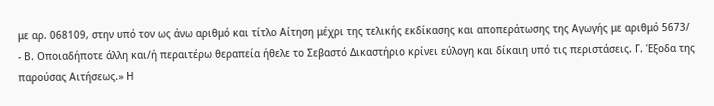με αρ. 068109, στην υπό τον ως άνω αριθμό και τίτλο Αίτηση μέχρι της τελικής εκδίκασης και αποπεράτωσης της Αγωγής με αριθμό 5673/
- Β. Οποιαδήποτε άλλη και/ή περαιτέρω θεραπεία ήθελε το Σεβαστό Δικαστήριο κρίνει εύλογη και δίκαιη υπό τις περιστάσεις. Γ. Έξοδα της παρούσας Αιτήσεως.» Η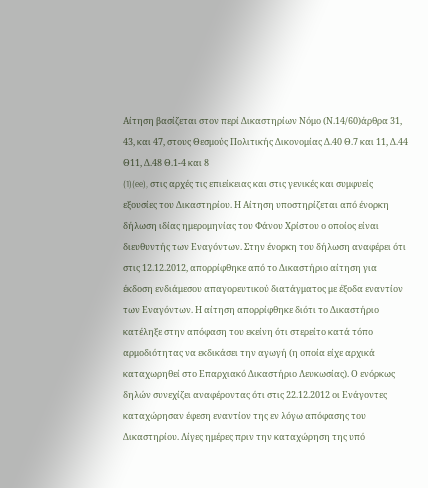Αίτηση βασίζεται στον περί Δικαστηρίων Νόμο (Ν.14/60)άρθρα 31, 43, και 47, στους Θεσμούς Πολιτικής Δικονομίας Δ.40 Θ.7 και 11, Δ.44 Θ11, Δ.48 Θ.1-4 και 8
(1)(ee), στις αρχές τις επιείκειας και στις γενικές και συμφυείς εξουσίες του Δικαστηρίου. Η Αίτηση υποστηρίζεται από ένορκη δήλωση ιδίας ημερομηνίας του Φάνου Χρίστου ο οποίος είναι διευθυντής των Εναγόντων. Στην ένορκη του δήλωση αναφέρει ότι στις 12.12.2012, απορρίφθηκε από το Δικαστήριο αίτηση για έκδοση ενδιάμεσου απαγορευτικού διατάγματος με έξοδα εναντίον των Εναγόντων. Η αίτηση απορρίφθηκε διότι το Δικαστήριο κατέληξε στην απόφαση του εκείνη ότι στερείτο κατά τόπο αρμοδιότητας να εκδικάσει την αγωγή (η οποία είχε αρχικά καταχωρηθεί στο Επαρχιακό Δικαστήριο Λευκωσίας). Ο ενόρκως δηλών συνεχίζει αναφέροντας ότι στις 22.12.2012 οι Ενάγοντες καταχώρησαν έφεση εναντίον της εν λόγω απόφασης του Δικαστηρίου. Λίγες ημέρες πριν την καταχώρηση της υπό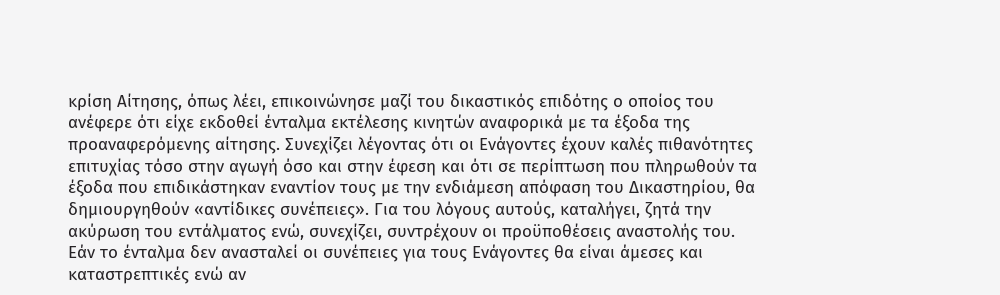κρίση Αίτησης, όπως λέει, επικοινώνησε μαζί του δικαστικός επιδότης ο οποίος του ανέφερε ότι είχε εκδοθεί ένταλμα εκτέλεσης κινητών αναφορικά με τα έξοδα της προαναφερόμενης αίτησης. Συνεχίζει λέγοντας ότι οι Ενάγοντες έχουν καλές πιθανότητες επιτυχίας τόσο στην αγωγή όσο και στην έφεση και ότι σε περίπτωση που πληρωθούν τα έξοδα που επιδικάστηκαν εναντίον τους με την ενδιάμεση απόφαση του Δικαστηρίου, θα δημιουργηθούν «αντίδικες συνέπειες». Για του λόγους αυτούς, καταλήγει, ζητά την ακύρωση του εντάλματος ενώ, συνεχίζει, συντρέχουν οι προϋποθέσεις αναστολής του. Εάν το ένταλμα δεν ανασταλεί οι συνέπειες για τους Ενάγοντες θα είναι άμεσες και καταστρεπτικές ενώ αν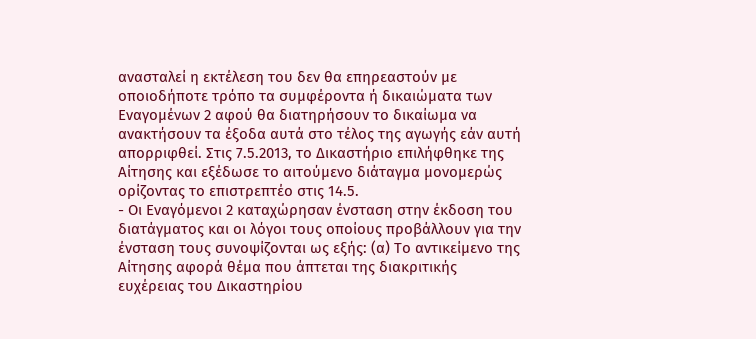ανασταλεί η εκτέλεση του δεν θα επηρεαστούν με οποιοδήποτε τρόπο τα συμφέροντα ή δικαιώματα των Εναγομένων 2 αφού θα διατηρήσουν το δικαίωμα να ανακτήσουν τα έξοδα αυτά στο τέλος της αγωγής εάν αυτή απορριφθεί. Στις 7.5.2013, το Δικαστήριο επιλήφθηκε της Αίτησης και εξέδωσε το αιτούμενο διάταγμα μονομερώς ορίζοντας το επιστρεπτέο στις 14.5.
- Οι Εναγόμενοι 2 καταχώρησαν ένσταση στην έκδοση του διατάγματος και οι λόγοι τους οποίους προβάλλουν για την ένσταση τους συνοψίζονται ως εξής: (α) Το αντικείμενο της Αίτησης αφορά θέμα που άπτεται της διακριτικής ευχέρειας του Δικαστηρίου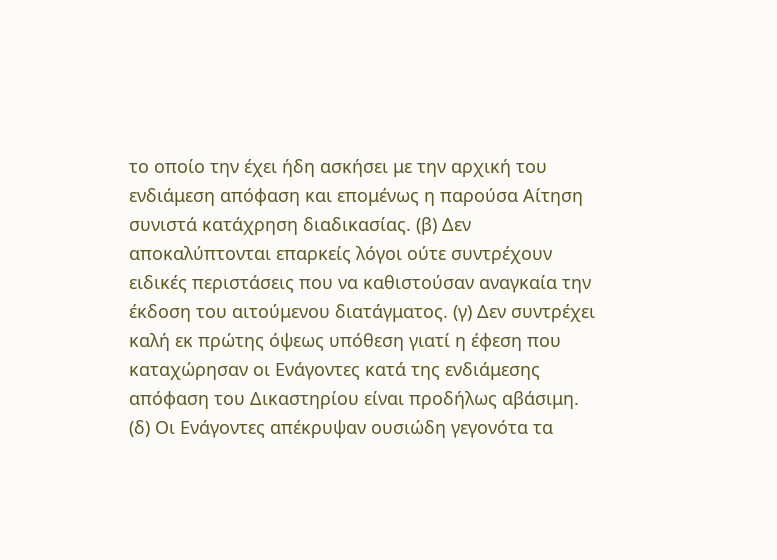το οποίο την έχει ήδη ασκήσει με την αρχική του ενδιάμεση απόφαση και επομένως η παρούσα Αίτηση συνιστά κατάχρηση διαδικασίας. (β) Δεν αποκαλύπτονται επαρκείς λόγοι ούτε συντρέχουν ειδικές περιστάσεις που να καθιστούσαν αναγκαία την έκδοση του αιτούμενου διατάγματος. (γ) Δεν συντρέχει καλή εκ πρώτης όψεως υπόθεση γιατί η έφεση που καταχώρησαν οι Ενάγοντες κατά της ενδιάμεσης απόφαση του Δικαστηρίου είναι προδήλως αβάσιμη. (δ) Οι Ενάγοντες απέκρυψαν ουσιώδη γεγονότα τα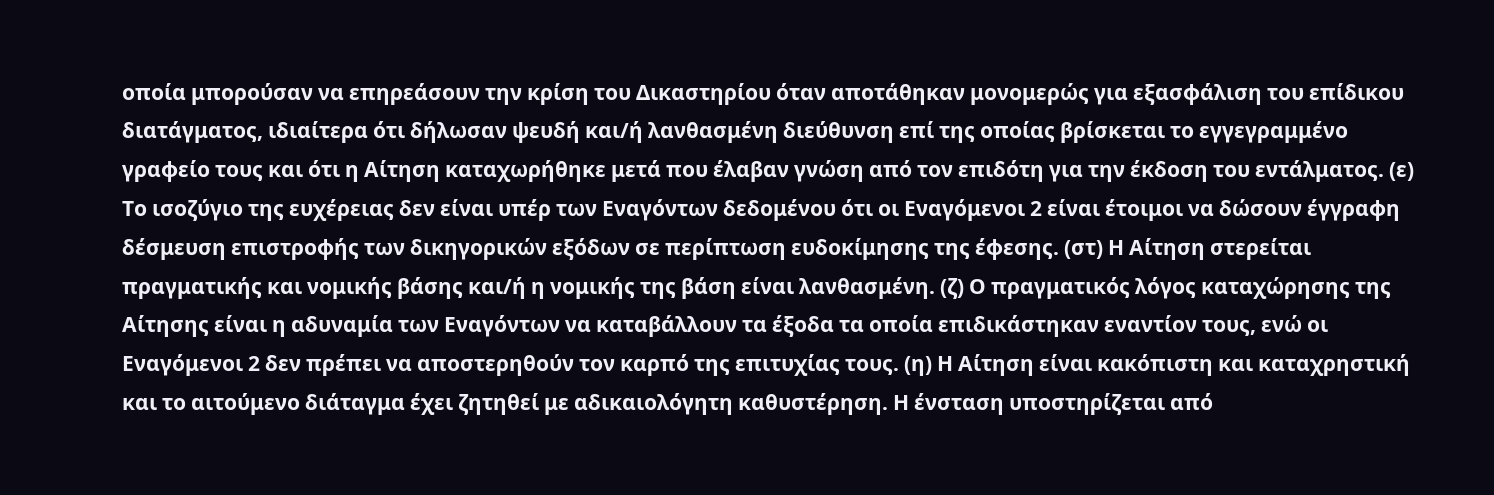οποία μπορούσαν να επηρεάσουν την κρίση του Δικαστηρίου όταν αποτάθηκαν μονομερώς για εξασφάλιση του επίδικου διατάγματος, ιδιαίτερα ότι δήλωσαν ψευδή και/ή λανθασμένη διεύθυνση επί της οποίας βρίσκεται το εγγεγραμμένο γραφείο τους και ότι η Αίτηση καταχωρήθηκε μετά που έλαβαν γνώση από τον επιδότη για την έκδοση του εντάλματος. (ε) Το ισοζύγιο της ευχέρειας δεν είναι υπέρ των Εναγόντων δεδομένου ότι οι Εναγόμενοι 2 είναι έτοιμοι να δώσουν έγγραφη δέσμευση επιστροφής των δικηγορικών εξόδων σε περίπτωση ευδοκίμησης της έφεσης. (στ) Η Αίτηση στερείται πραγματικής και νομικής βάσης και/ή η νομικής της βάση είναι λανθασμένη. (ζ) Ο πραγματικός λόγος καταχώρησης της Αίτησης είναι η αδυναμία των Εναγόντων να καταβάλλουν τα έξοδα τα οποία επιδικάστηκαν εναντίον τους, ενώ οι Εναγόμενοι 2 δεν πρέπει να αποστερηθούν τον καρπό της επιτυχίας τους. (η) Η Αίτηση είναι κακόπιστη και καταχρηστική και το αιτούμενο διάταγμα έχει ζητηθεί με αδικαιολόγητη καθυστέρηση. Η ένσταση υποστηρίζεται από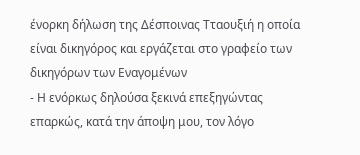ένορκη δήλωση της Δέσποινας Τταουξιή η οποία είναι δικηγόρος και εργάζεται στο γραφείο των δικηγόρων των Εναγομένων
- Η ενόρκως δηλούσα ξεκινά επεξηγώντας επαρκώς, κατά την άποψη μου, τον λόγο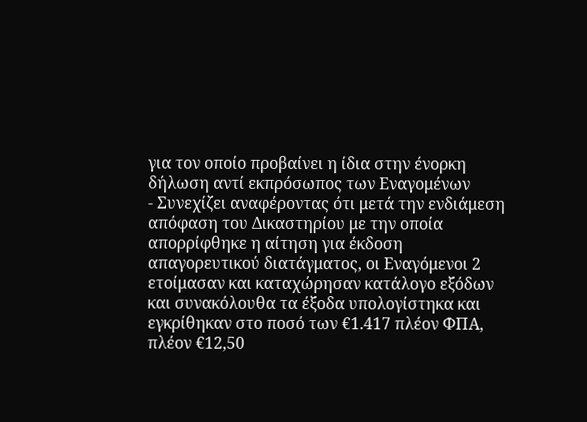για τον οποίο προβαίνει η ίδια στην ένορκη δήλωση αντί εκπρόσωπος των Εναγομένων
- Συνεχίζει αναφέροντας ότι μετά την ενδιάμεση απόφαση του Δικαστηρίου με την οποία απορρίφθηκε η αίτηση για έκδοση απαγορευτικού διατάγματος, οι Εναγόμενοι 2 ετοίμασαν και καταχώρησαν κατάλογο εξόδων και συνακόλουθα τα έξοδα υπολογίστηκα και εγκρίθηκαν στο ποσό των €1.417 πλέον ΦΠΑ, πλέον €12,50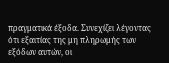πραγματικά έξοδα. Συνεχίζει λέγοντας ότι εξαιτίας της μη πληρωμής των εξόδων αυτών, οι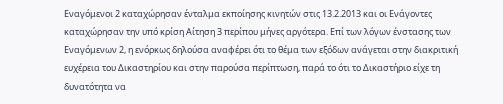Εναγόμενοι 2 καταχώρησαν ένταλμα εκποίησης κινητών στις 13.2.2013 και οι Ενάγοντες καταχώρησαν την υπό κρίση Αίτηση 3 περίπου μήνες αργότερα. Επί των λόγων ένστασης των Εναγόμενων 2, η ενόρκως δηλούσα αναφέρει ότι το θέμα των εξόδων ανάγεται στην διακριτική ευχέρεια του Δικαστηρίου και στην παρούσα περίπτωση, παρά το ότι το Δικαστήριο είχε τη δυνατότητα να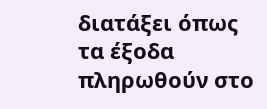διατάξει όπως τα έξοδα πληρωθούν στο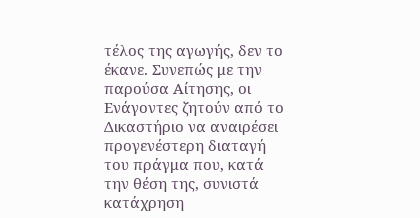τέλος της αγωγής, δεν το έκανε. Συνεπώς με την παρούσα Αίτησης, οι Ενάγοντες ζητούν από το Δικαστήριο να αναιρέσει προγενέστερη διαταγή του πράγμα που, κατά την θέση της, συνιστά κατάχρηση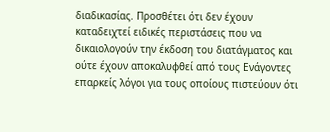διαδικασίας. Προσθέτει ότι δεν έχουν καταδειχτεί ειδικές περιστάσεις που να δικαιολογούν την έκδοση του διατάγματος και ούτε έχουν αποκαλυφθεί από τους Ενάγοντες επαρκείς λόγοι για τους οποίους πιστεύουν ότι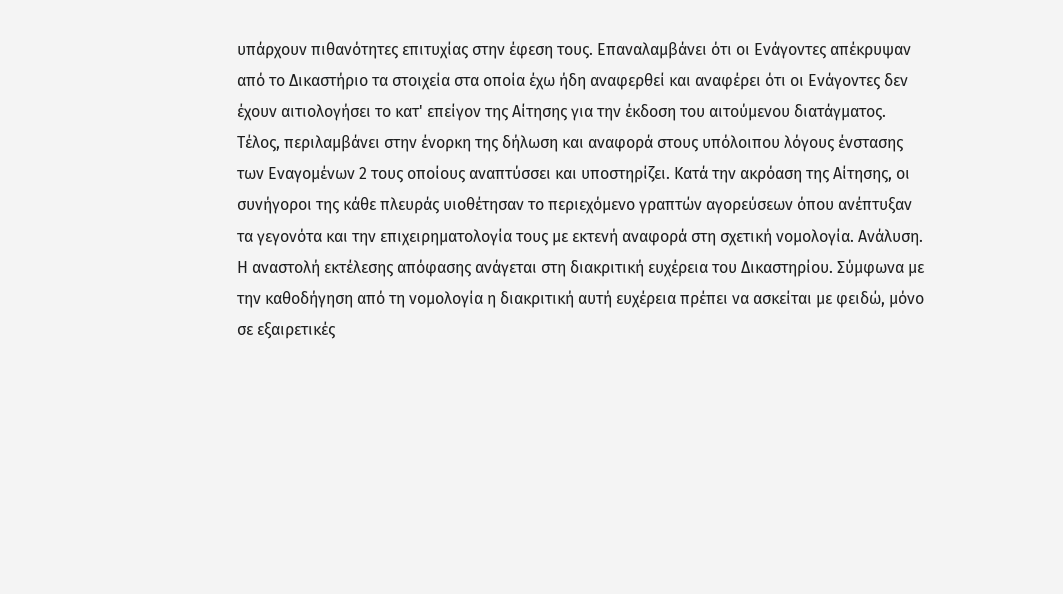υπάρχουν πιθανότητες επιτυχίας στην έφεση τους. Επαναλαμβάνει ότι οι Ενάγοντες απέκρυψαν από το Δικαστήριο τα στοιχεία στα οποία έχω ήδη αναφερθεί και αναφέρει ότι οι Ενάγοντες δεν έχουν αιτιολογήσει το κατ' επείγον της Αίτησης για την έκδοση του αιτούμενου διατάγματος. Τέλος, περιλαμβάνει στην ένορκη της δήλωση και αναφορά στους υπόλοιπου λόγους ένστασης των Εναγομένων 2 τους οποίους αναπτύσσει και υποστηρίζει. Κατά την ακρόαση της Αίτησης, οι συνήγοροι της κάθε πλευράς υιοθέτησαν το περιεχόμενο γραπτών αγορεύσεων όπου ανέπτυξαν τα γεγονότα και την επιχειρηματολογία τους με εκτενή αναφορά στη σχετική νομολογία. Ανάλυση. Η αναστολή εκτέλεσης απόφασης ανάγεται στη διακριτική ευχέρεια του Δικαστηρίου. Σύμφωνα με την καθοδήγηση από τη νομολογία η διακριτική αυτή ευχέρεια πρέπει να ασκείται με φειδώ, μόνο σε εξαιρετικές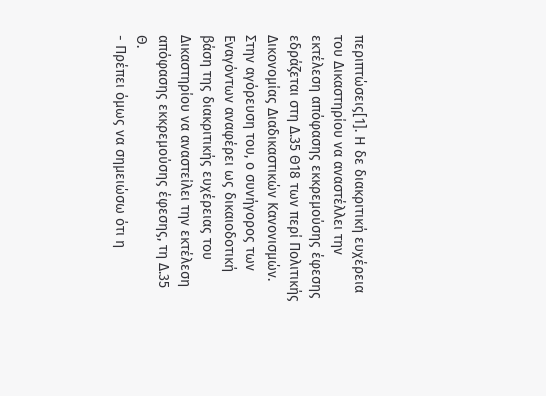περιπτώσεις[1]. Η δε διακριτική ευχέρεια του Δικαστηρίου να αναστέλλει την εκτέλεση απόφασης εκκρεμούσης έφεσης εδράζεται στη Δ.35 Θ18 των περί Πολιτικής Δικονομίας Διαδικαστικών Κανονισμών. Στην αγόρευση του, ο συνήγορος των Εναγόντων αναφέρει ως δικαιοδοτική βάση της διακριτικής ευχέρειας του Δικαστηρίου να αναστείλει την εκτέλεση απόφασης εκκρεμούσης έφεσης, τη Δ.35 Θ.
- Πρέπει όμως να σημειώσω ότι η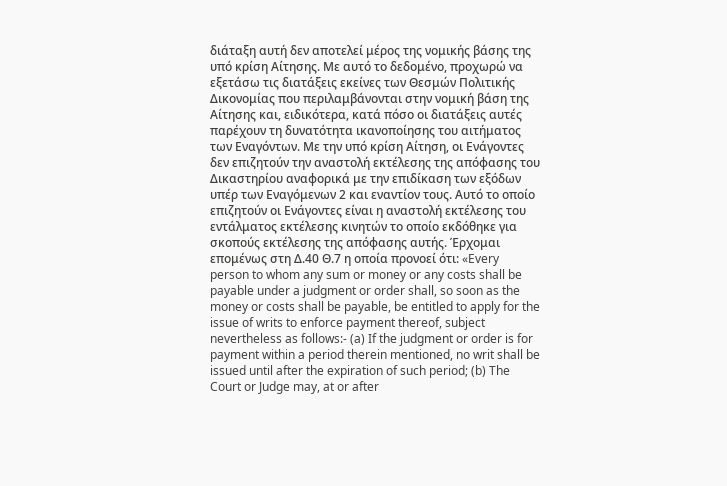διάταξη αυτή δεν αποτελεί μέρος της νομικής βάσης της υπό κρίση Αίτησης. Με αυτό το δεδομένο, προχωρώ να εξετάσω τις διατάξεις εκείνες των Θεσμών Πολιτικής Δικονομίας που περιλαμβάνονται στην νομική βάση της Αίτησης και, ειδικότερα, κατά πόσο οι διατάξεις αυτές παρέχουν τη δυνατότητα ικανοποίησης του αιτήματος των Εναγόντων. Με την υπό κρίση Αίτηση, οι Ενάγοντες δεν επιζητούν την αναστολή εκτέλεσης της απόφασης του Δικαστηρίου αναφορικά με την επιδίκαση των εξόδων υπέρ των Εναγόμενων 2 και εναντίον τους. Αυτό το οποίο επιζητούν οι Ενάγοντες είναι η αναστολή εκτέλεσης του εντάλματος εκτέλεσης κινητών το οποίο εκδόθηκε για σκοπούς εκτέλεσης της απόφασης αυτής. Έρχομαι επομένως στη Δ.40 Θ.7 η οποία προνοεί ότι: «Every person to whom any sum or money or any costs shall be payable under a judgment or order shall, so soon as the money or costs shall be payable, be entitled to apply for the issue of writs to enforce payment thereof, subject nevertheless as follows:- (a) If the judgment or order is for payment within a period therein mentioned, no writ shall be issued until after the expiration of such period; (b) The Court or Judge may, at or after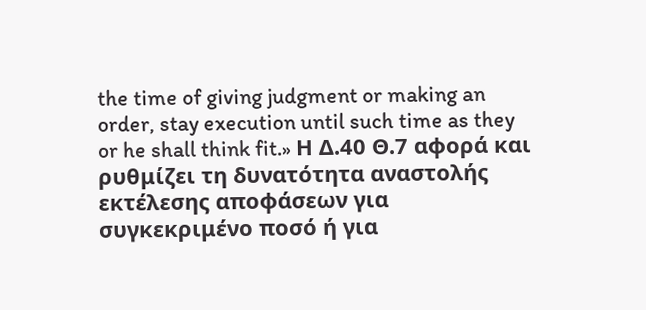the time of giving judgment or making an order, stay execution until such time as they or he shall think fit.» Η Δ.40 Θ.7 αφορά και ρυθμίζει τη δυνατότητα αναστολής εκτέλεσης αποφάσεων για συγκεκριμένο ποσό ή για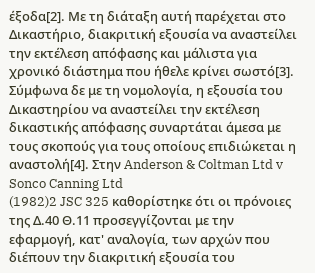έξοδα[2]. Με τη διάταξη αυτή παρέχεται στο Δικαστήριο, διακριτική εξουσία να αναστείλει την εκτέλεση απόφασης και μάλιστα για χρονικό διάστημα που ήθελε κρίνει σωστό[3]. Σύμφωνα δε με τη νομολογία, η εξουσία του Δικαστηρίου να αναστείλει την εκτέλεση δικαστικής απόφασης συναρτάται άμεσα με τους σκοπούς για τους οποίους επιδιώκεται η αναστολή[4]. Στην Anderson & Coltman Ltd v Sonco Canning Ltd
(1982)2 JSC 325 καθορίστηκε ότι οι πρόνοιες της Δ.40 Θ.11 προσεγγίζονται με την εφαρμογή, κατ' αναλογία, των αρχών που διέπουν την διακριτική εξουσία του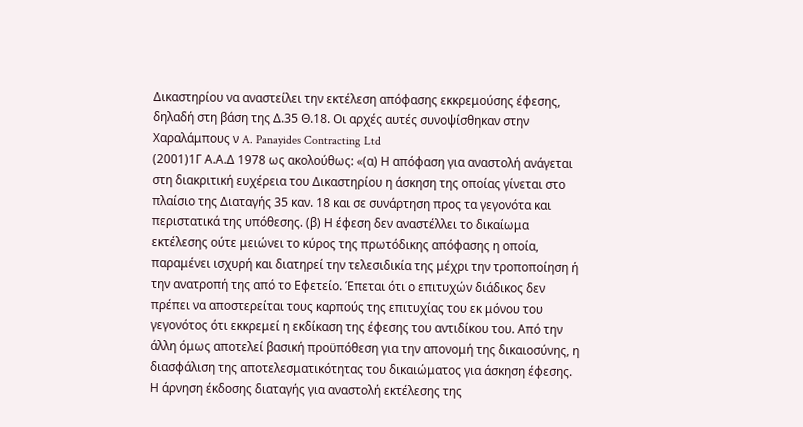Δικαστηρίου να αναστείλει την εκτέλεση απόφασης εκκρεμούσης έφεσης, δηλαδή στη βάση της Δ.35 Θ.18. Οι αρχές αυτές συνοψίσθηκαν στην Χαραλάμπους ν A. Panayides Contracting Ltd
(2001)1Γ Α.Α.Δ 1978 ως ακολούθως: «(α) Η απόφαση για αναστολή ανάγεται στη διακριτική ευχέρεια του Δικαστηρίου η άσκηση της οποίας γίνεται στο πλαίσιο της Διαταγής 35 καν. 18 και σε συνάρτηση προς τα γεγονότα και περιστατικά της υπόθεσης. (β) Η έφεση δεν αναστέλλει το δικαίωμα εκτέλεσης ούτε μειώνει το κύρος της πρωτόδικης απόφασης η οποία, παραμένει ισχυρή και διατηρεί την τελεσιδικία της μέχρι την τροποποίηση ή την ανατροπή της από το Εφετείο. Έπεται ότι ο επιτυχών διάδικος δεν πρέπει να αποστερείται τους καρπούς της επιτυχίας του εκ μόνου του γεγονότος ότι εκκρεμεί η εκδίκαση της έφεσης του αντιδίκου του. Από την άλλη όμως αποτελεί βασική προϋπόθεση για την απονομή της δικαιοσύνης, η διασφάλιση της αποτελεσματικότητας του δικαιώματος για άσκηση έφεσης. Η άρνηση έκδοσης διαταγής για αναστολή εκτέλεσης της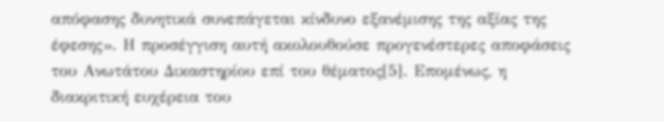απόφασης δυνητικά συνεπάγεται κίνδυνο εξανέμισης της αξίας της έφεσης». Η προσέγγιση αυτή ακολουθούσε προγενέστερες αποφάσεις του Ανωτάτου Δικαστηρίου επί του θέματος[5]. Επομένως, η διακριτική ευχέρεια του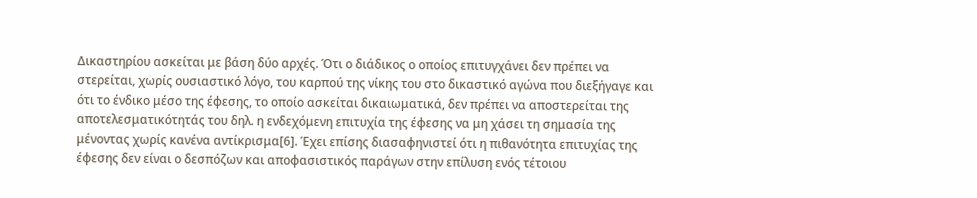Δικαστηρίου ασκείται με βάση δύο αρχές. Ότι ο διάδικος ο οποίος επιτυγχάνει δεν πρέπει να στερείται, χωρίς ουσιαστικό λόγο, του καρπού της νίκης του στο δικαστικό αγώνα που διεξήγαγε και ότι το ένδικο μέσο της έφεσης, το οποίο ασκείται δικαιωματικά, δεν πρέπει να αποστερείται της αποτελεσματικότητάς του δηλ. η ενδεχόμενη επιτυχία της έφεσης να μη χάσει τη σημασία της μένοντας χωρίς κανένα αντίκρισμα[6]. Έχει επίσης διασαφηνιστεί ότι η πιθανότητα επιτυχίας της έφεσης δεν είναι ο δεσπόζων και αποφασιστικός παράγων στην επίλυση ενός τέτοιου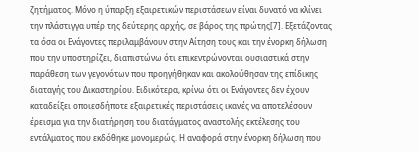ζητήματος. Μόνο η ύπαρξη εξαιρετικών περιστάσεων είναι δυνατό να κλίνει την πλάστιγγα υπέρ της δεύτερης αρχής, σε βάρος της πρώτης[7]. Εξετάζοντας τα όσα οι Ενάγοντες περιλαμβάνουν στην Αίτηση τους και την ένορκη δήλωση που την υποστηρίζει, διαπιστώνω ότι επικεντρώνονται ουσιαστικά στην παράθεση των γεγονότων που προηγήθηκαν και ακολούθησαν της επίδικης διαταγής του Δικαστηρίου. Ειδικότερα, κρίνω ότι οι Ενάγοντες δεν έχουν καταδείξει οποιεσδήποτε εξαιρετικές περιστάσεις ικανές να αποτελέσουν έρεισμα για την διατήρηση του διατάγματος αναστολής εκτέλεσης του εντάλματος που εκδόθηκε μονομερώς. Η αναφορά στην ένορκη δήλωση που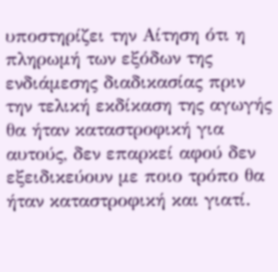υποστηρίζει την Αίτηση ότι η πληρωμή των εξόδων της ενδιάμεσης διαδικασίας πριν την τελική εκδίκαση της αγωγής θα ήταν καταστροφική για αυτούς, δεν επαρκεί αφού δεν εξειδικεύουν με ποιο τρόπο θα ήταν καταστροφική και γιατί.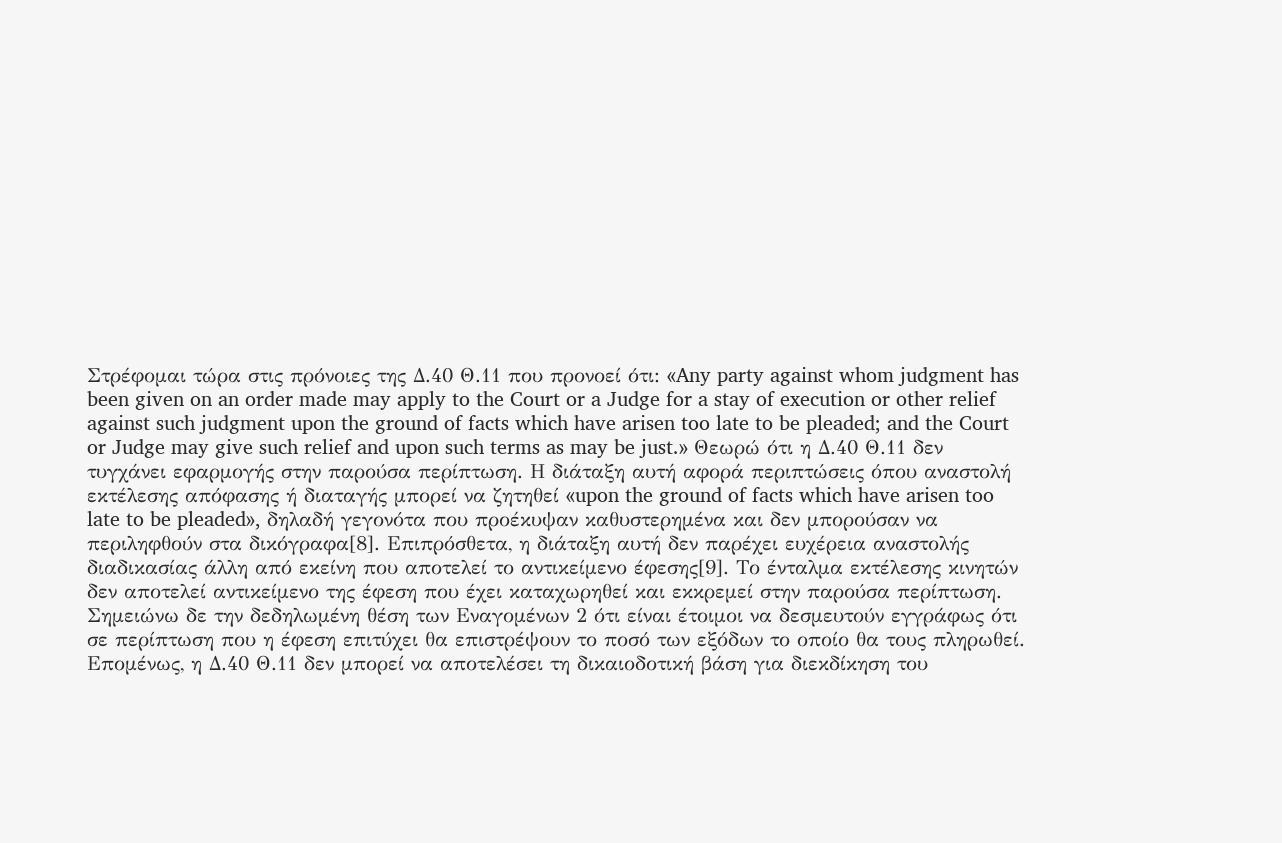Στρέφομαι τώρα στις πρόνοιες της Δ.40 Θ.11 που προνοεί ότι: «Any party against whom judgment has been given on an order made may apply to the Court or a Judge for a stay of execution or other relief against such judgment upon the ground of facts which have arisen too late to be pleaded; and the Court or Judge may give such relief and upon such terms as may be just.» Θεωρώ ότι η Δ.40 Θ.11 δεν τυγχάνει εφαρμογής στην παρούσα περίπτωση. Η διάταξη αυτή αφορά περιπτώσεις όπου αναστολή εκτέλεσης απόφασης ή διαταγής μπορεί να ζητηθεί «upon the ground of facts which have arisen too late to be pleaded», δηλαδή γεγονότα που προέκυψαν καθυστερημένα και δεν μπορούσαν να περιληφθούν στα δικόγραφα[8]. Επιπρόσθετα, η διάταξη αυτή δεν παρέχει ευχέρεια αναστολής διαδικασίας άλλη από εκείνη που αποτελεί το αντικείμενο έφεσης[9]. Το ένταλμα εκτέλεσης κινητών δεν αποτελεί αντικείμενο της έφεση που έχει καταχωρηθεί και εκκρεμεί στην παρούσα περίπτωση. Σημειώνω δε την δεδηλωμένη θέση των Εναγομένων 2 ότι είναι έτοιμοι να δεσμευτούν εγγράφως ότι σε περίπτωση που η έφεση επιτύχει θα επιστρέψουν το ποσό των εξόδων το οποίο θα τους πληρωθεί. Επομένως, η Δ.40 Θ.11 δεν μπορεί να αποτελέσει τη δικαιοδοτική βάση για διεκδίκηση του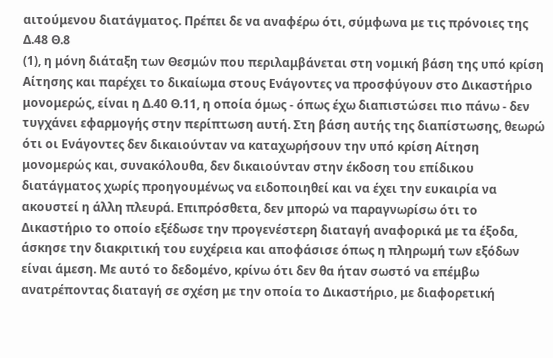αιτούμενου διατάγματος. Πρέπει δε να αναφέρω ότι, σύμφωνα με τις πρόνοιες της Δ.48 Θ.8
(1), η μόνη διάταξη των Θεσμών που περιλαμβάνεται στη νομική βάση της υπό κρίση Αίτησης και παρέχει το δικαίωμα στους Ενάγοντες να προσφύγουν στο Δικαστήριο μονομερώς, είναι η Δ.40 Θ.11, η οποία όμως - όπως έχω διαπιστώσει πιο πάνω - δεν τυγχάνει εφαρμογής στην περίπτωση αυτή. Στη βάση αυτής της διαπίστωσης, θεωρώ ότι οι Ενάγοντες δεν δικαιούνταν να καταχωρήσουν την υπό κρίση Αίτηση μονομερώς και, συνακόλουθα, δεν δικαιούνταν στην έκδοση του επίδικου διατάγματος χωρίς προηγουμένως να ειδοποιηθεί και να έχει την ευκαιρία να ακουστεί η άλλη πλευρά. Επιπρόσθετα, δεν μπορώ να παραγνωρίσω ότι το Δικαστήριο το οποίο εξέδωσε την προγενέστερη διαταγή αναφορικά με τα έξοδα, άσκησε την διακριτική του ευχέρεια και αποφάσισε όπως η πληρωμή των εξόδων είναι άμεση. Με αυτό το δεδομένο, κρίνω ότι δεν θα ήταν σωστό να επέμβω ανατρέποντας διαταγή σε σχέση με την οποία το Δικαστήριο, με διαφορετική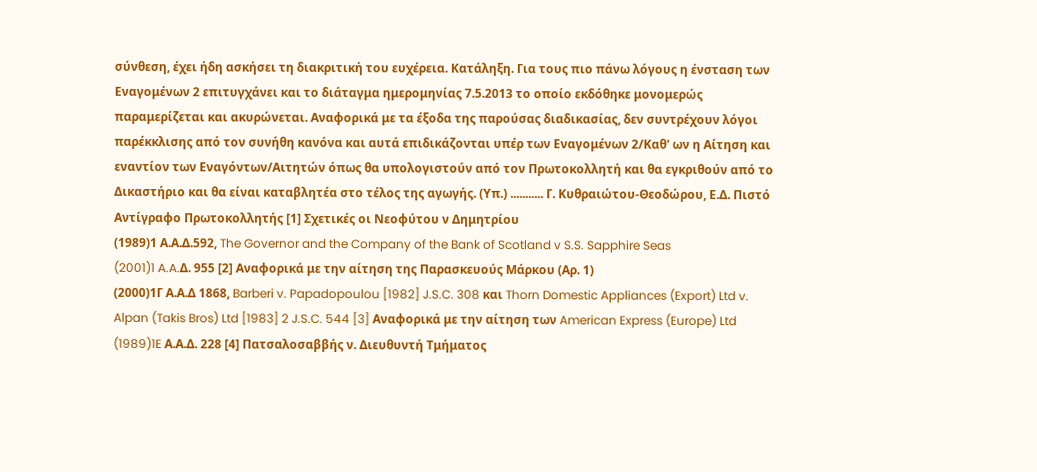σύνθεση, έχει ήδη ασκήσει τη διακριτική του ευχέρεια. Κατάληξη. Για τους πιο πάνω λόγους η ένσταση των Εναγομένων 2 επιτυγχάνει και το διάταγμα ημερομηνίας 7.5.2013 το οποίο εκδόθηκε μονομερώς παραμερίζεται και ακυρώνεται. Αναφορικά με τα έξοδα της παρούσας διαδικασίας, δεν συντρέχουν λόγοι παρέκκλισης από τον συνήθη κανόνα και αυτά επιδικάζονται υπέρ των Εναγομένων 2/Καθ' ων η Αίτηση και εναντίον των Εναγόντων/Αιτητών όπως θα υπολογιστούν από τον Πρωτοκολλητή και θα εγκριθούν από το Δικαστήριο και θα είναι καταβλητέα στο τέλος της αγωγής. (Υπ.) ........... Γ. Κυθραιώτου-Θεοδώρου, Ε.Δ. Πιστό Αντίγραφο Πρωτοκολλητής [1] Σχετικές οι Νεοφύτου ν Δημητρίου
(1989)1 Α.Α.Δ.592, The Governor and the Company of the Bank of Scotland v S.S. Sapphire Seas
(2001)1 A.A.Δ. 955 [2] Αναφορικά με την αίτηση της Παρασκευούς Μάρκου (Αρ. 1)
(2000)1Γ Α.Α.Δ 1868, Barberi v. Papadopoulou [1982] J.S.C. 308 και Thorn Domestic Appliances (Export) Ltd v. Alpan (Takis Bros) Ltd [1983] 2 J.S.C. 544 [3] Αναφορικά με την αίτηση των American Express (Europe) Ltd
(1989)1E Α.Α.Δ. 228 [4] Πατσαλοσαββής ν. Διευθυντή Τμήματος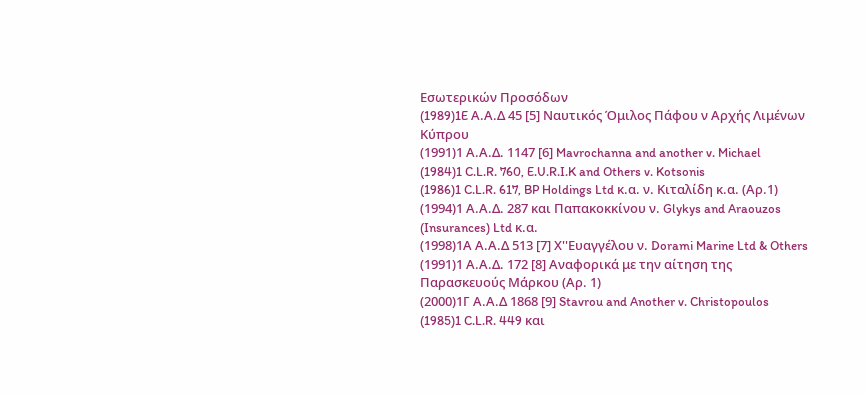Εσωτερικών Προσόδων
(1989)1E Α.Α.Δ 45 [5] Ναυτικός Όμιλος Πάφου ν Αρχής Λιμένων Κύπρου
(1991)1 Α.Α.Δ. 1147 [6] Mavrochanna and another v. Michael
(1984)1 C.L.R. 760, E.U.R.I.K and Others v. Kotsonis
(1986)1 C.L.R. 617, BP Holdings Ltd κ.α. ν. Κιταλίδη κ.α. (Αρ.1)
(1994)1 Α.Α.Δ. 287 και Παπακοκκίνου ν. Glykys and Araouzos (Insurances) Ltd κ.α.
(1998)1Α Α.Α.Δ 513 [7] Χ''Ευαγγέλου ν. Dorami Marine Ltd & Others
(1991)1 Α.Α.Δ. 172 [8] Αναφορικά με την αίτηση της Παρασκευούς Μάρκου (Αρ. 1)
(2000)1Γ Α.Α.Δ 1868 [9] Stavrou and Another v. Christopoulos
(1985)1 C.L.R. 449 και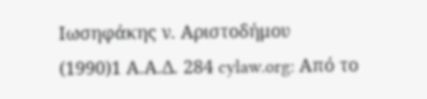Ιωσηφάκης ν. Αριστοδήμου
(1990)1 Α.Α.Δ. 284 cylaw.org: Από το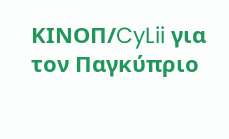ΚΙΝOΠ/CyLii για τον Παγκύπριο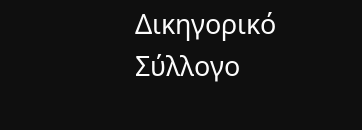Δικηγορικό Σύλλογο